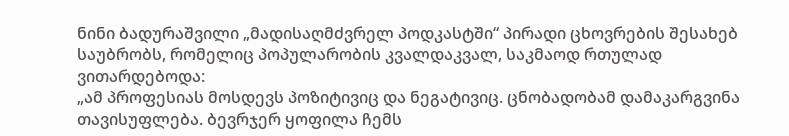ნინი ბადურაშვილი „მადისაღმძვრელ პოდკასტში“ პირადი ცხოვრების შესახებ საუბრობს, რომელიც პოპულარობის კვალდაკვალ, საკმაოდ რთულად ვითარდებოდა:
„ამ პროფესიას მოსდევს პოზიტივიც და ნეგატივიც. ცნობადობამ დამაკარგვინა თავისუფლება. ბევრჯერ ყოფილა ჩემს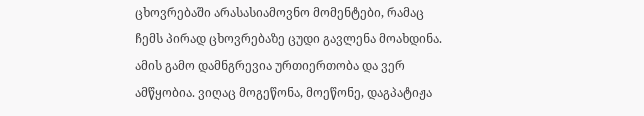ცხოვრებაში არასასიამოვნო მომენტები, რამაც ჩემს პირად ცხოვრებაზე ცუდი გავლენა მოახდინა. ამის გამო დამნგრევია ურთიერთობა და ვერ ამწყობია. ვიღაც მოგეწონა, მოეწონე, დაგპატიჟა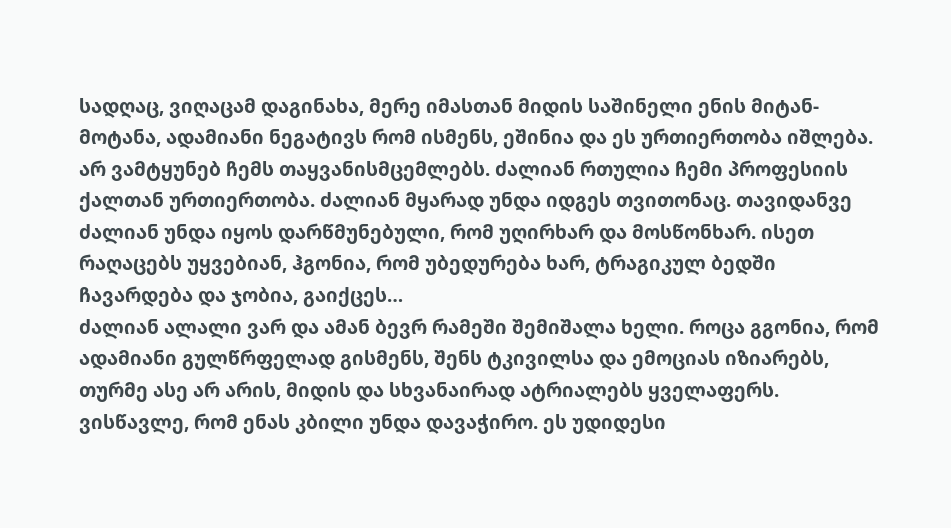სადღაც, ვიღაცამ დაგინახა, მერე იმასთან მიდის საშინელი ენის მიტან-მოტანა, ადამიანი ნეგატივს რომ ისმენს, ეშინია და ეს ურთიერთობა იშლება. არ ვამტყუნებ ჩემს თაყვანისმცემლებს. ძალიან რთულია ჩემი პროფესიის ქალთან ურთიერთობა. ძალიან მყარად უნდა იდგეს თვითონაც. თავიდანვე ძალიან უნდა იყოს დარწმუნებული, რომ უღირხარ და მოსწონხარ. ისეთ რაღაცებს უყვებიან, ჰგონია, რომ უბედურება ხარ, ტრაგიკულ ბედში ჩავარდება და ჯობია, გაიქცეს…
ძალიან ალალი ვარ და ამან ბევრ რამეში შემიშალა ხელი. როცა გგონია, რომ ადამიანი გულწრფელად გისმენს, შენს ტკივილსა და ემოციას იზიარებს, თურმე ასე არ არის, მიდის და სხვანაირად ატრიალებს ყველაფერს. ვისწავლე, რომ ენას კბილი უნდა დავაჭირო. ეს უდიდესი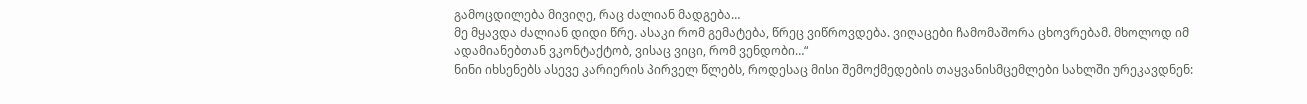გამოცდილება მივიღე, რაც ძალიან მადგება…
მე მყავდა ძალიან დიდი წრე. ასაკი რომ გემატება, წრეც ვიწროვდება. ვიღაცები ჩამომაშორა ცხოვრებამ. მხოლოდ იმ ადამიანებთან ვკონტაქტობ, ვისაც ვიცი, რომ ვენდობი…“
ნინი იხსენებს ასევე კარიერის პირველ წლებს, როდესაც მისი შემოქმედების თაყვანისმცემლები სახლში ურეკავდნენ: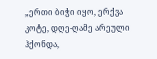„ერთი ბიჭი იყო, ერქვა კოტე, დღე-ღამე არეული ჰქონდა,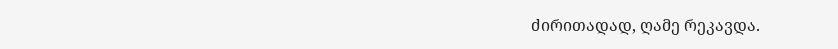ძირითადად, ღამე რეკავდა.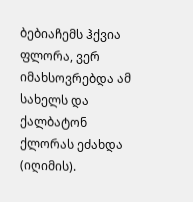ბებიაჩემს ჰქვია ფლორა, ვერ იმახსოვრებდა ამ სახელს და ქალბატონ ქლორას ეძახდა (იღიმის).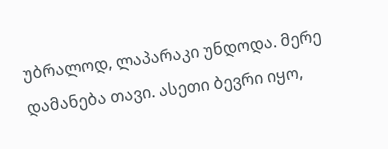უბრალოდ, ლაპარაკი უნდოდა. მერე დამანება თავი. ასეთი ბევრი იყო,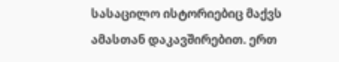სასაცილო ისტორიებიც მაქვს ამასთან დაკავშირებით. ერთ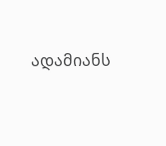ადამიანს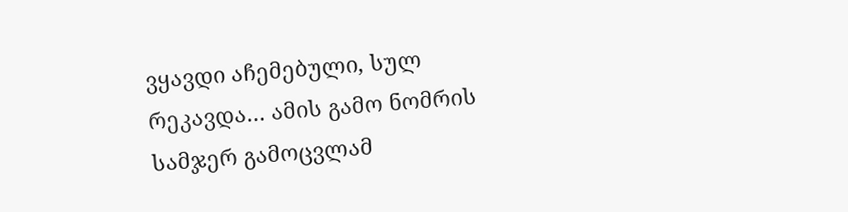ვყავდი აჩემებული, სულ რეკავდა… ამის გამო ნომრის სამჯერ გამოცვლამ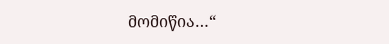მომიწია…“